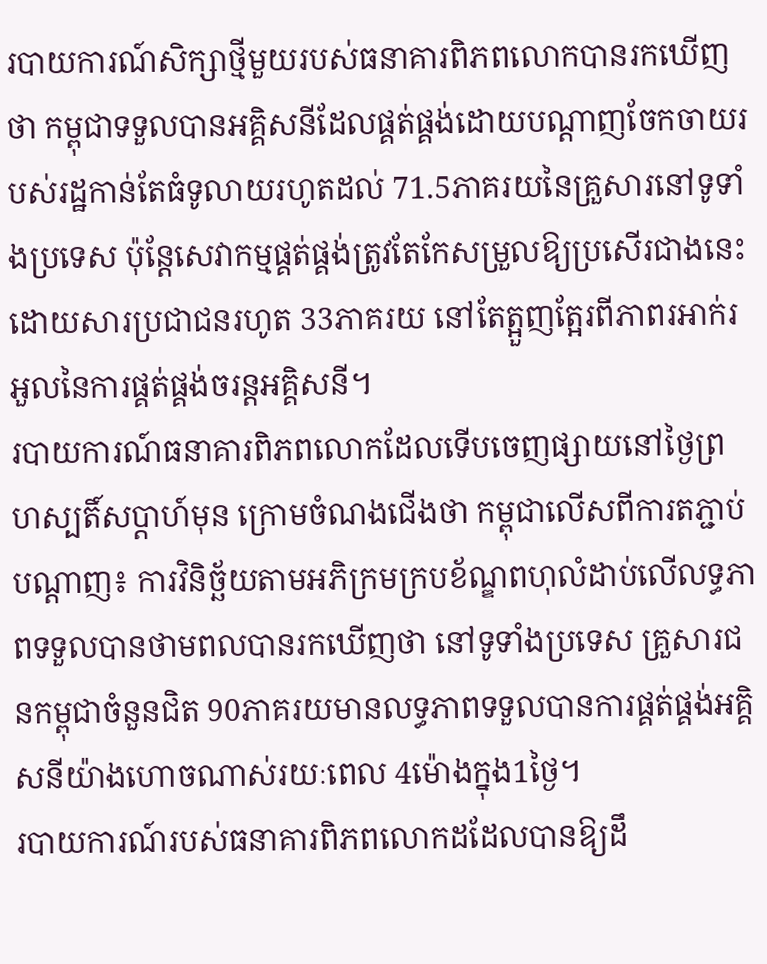របាយការណ៍សិក្សាថ្មីមួយរបស់ធនាគារពិភពលោកបានរកឃើញថា កម្ពុជាទទួលបានអគ្គិសនីដែលផ្គត់ផ្គង់ដោយបណ្តាញចែកចាយរបស់រដ្ឋកាន់តែធំទូលាយរហូតដល់ 71.5ភាគរយនៃគ្រួសារនៅទូទាំងប្រទេស ប៉ុន្តែសេវាកម្មផ្គត់ផ្គង់ត្រូវតែកែសម្រួលឱ្យប្រសើរជាងនេះ ដោយសារប្រជាជនរហូត 33ភាគរយ នៅតែត្អួញត្អែរពីភាពរអាក់រអួលនៃការផ្គត់ផ្គង់ចរន្តអគ្គិសនី។
របាយការណ៍ធនាគារពិភពលោកដែលទើបចេញផ្សាយនៅថ្ងៃព្រហស្បតិ៍សប្ដាហ៍មុន ក្រោមចំណងជើងថា កម្ពុជាលើសពីការតភ្ជាប់បណ្តាញ៖ ការវិនិច្ឆ័យតាមអភិក្រមក្របខ័ណ្ឌពហុលំដាប់លើលទ្ធភាពទទួលបានថាមពលបានរកឃើញថា នៅទូទាំងប្រទេស គ្រួសារជនកម្ពុជាចំនួនជិត 90ភាគរយមានលទ្ធភាពទទួលបានការផ្គត់ផ្គង់អគ្គិសនីយ៉ាងហោចណាស់រយៈពេល 4ម៉ោងក្នុង1ថ្ងៃ។
របាយការណ៍របស់ធនាគារពិភពលោកដដែលបានឱ្យដឹ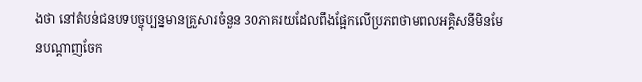ងថា នៅតំបន់ជនបទបច្ចុប្បន្នមានគ្រួសារចំនួន 30ភាគរយដែលពឹងផ្អែកលើប្រភពថាមពលអគ្គិសនីមិនមែនបណ្តាញចែក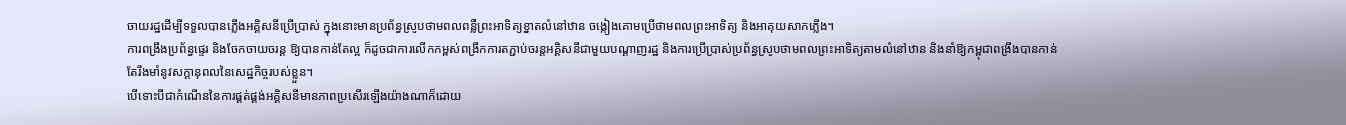ចាយរដ្ឋដើម្បីទទួលបានភ្លើងអគ្គិសនីប្រើប្រាស់ ក្នុងនោះមានប្រព័ន្ធស្រូបថាមពលពន្លឺព្រះអាទិត្យខ្នាតលំនៅឋាន ចង្កៀងគោមប្រើថាមពលព្រះអាទិត្យ និងអាគុយសាកភ្លើង។
ការពង្រឹងប្រព័ន្ធផ្ទេរ និងចែកចាយចរន្ត ឱ្យបានកាន់តែល្អ ក៏ដូចជាការលើកកម្ពស់ពង្រីកការតភ្ជាប់ចរន្តអគ្គិសនីជាមួយបណ្តាញរដ្ឋ និងការប្រើប្រាស់ប្រព័ន្ធស្រូបថាមពលព្រះអាទិត្យតាមលំនៅឋាន និងនាំឱ្យកម្ពុជាពង្រឹងបានកាន់តែរឹងមាំនូវសក្តានុពលនៃសេដ្ឋកិច្ចរបស់ខ្លួន។
បើទោះបីជាកំណើននៃការផ្គត់ផ្គង់អគ្គិសនីមានភាពប្រសើរឡើងយ៉ាងណាក៏ដោយ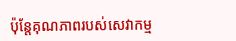ប៉ុន្តែគុណភាពរបស់សេវាកម្ម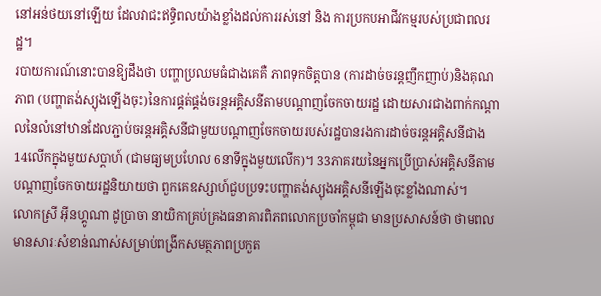នៅអន់ថយនៅឡើយ ដែលវាជះឥទ្ធិពលយ៉ាងខ្លាំងដល់ការរស់នៅ និង ការប្រកបអាជីវកម្មរបស់ប្រជាពលរដ្ឋ។
របាយការណ៍នោះបានឱ្យដឹងថា បញ្ហាប្រឈមធំជាងគេគឺ ភាពទុកចិត្តបាន (ការដាច់ចរន្តញឹកញាប់)និងគុណភាព (បញ្ហាតង់ស្យុងឡើងចុះ)នៃការផ្គត់ផ្គង់ចរន្តអគ្គិសនីតាមបណ្តាញចែកចាយរដ្ឋ ដោយសារជាងពាក់កណ្តាលនៃលំនៅឋានដែលភ្ជាប់ចរន្តអគ្គិសនីជាមួយបណ្តាញចែកចាយរបស់រដ្ឋបានរងការដាច់ចរន្តអគ្គិសនីជាង 14លើកក្នុងមួយសប្តាហ៍ (ជាមធ្យមប្រហែល 6នាទីក្នុងមួយលើក)។ 33ភាគរយនៃអ្នកប្រើប្រាស់អគ្គិសនីតាមបណ្តាញចែកចាយរដ្ឋនិយាយថា ពួកគេឧស្សាហ៍ជួបប្រទះបញ្ហាតង់ស្យុងអគ្គិសនីឡើងចុះខ្លាំងណាស់។
លោកស្រី អុីនហ្គូណា ដូប្រាចា នាយិកាគ្រប់គ្រងធនាគារពិភពលោកប្រចាំកម្ពុជា មានប្រសាសន៍ថា ថាមពលមានសារៈសំខាន់ណាស់សម្រាប់ពង្រីកសមត្ថភាពប្រកួត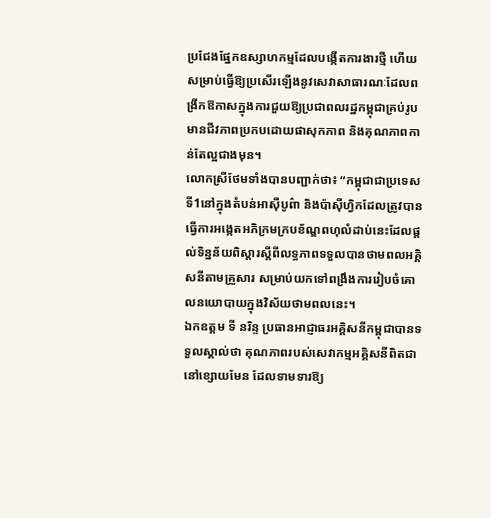ប្រជែងផ្នែកឧស្សាហកម្មដែលបង្កើតការងារថ្មី ហើយសម្រាប់ធ្វើឱ្យប្រសើរឡើងនូវសេវាសាធារណៈដែលពង្រីកឱកាសក្នុងការជួយឱ្យប្រជាពលរដ្ឋកម្ពុជាគ្រប់រូបមានជីវភាពប្រកបដោយផាសុកភាព និងគុណភាពកាន់តែល្អជាងមុន។
លោកស្រីថែមទាំងបានបញ្ជាក់ថា៖ “កម្ពុជាជាប្រទេសទី1នៅក្នុងតំបន់អាស៊ីបូព៌ា និងប៉ាស៊ីហ្វិកដែលត្រូវបានធ្វើការអង្កេតអភិក្រមក្របខ័ណ្ឌពហុលំដាប់នេះដែលផ្តល់ទិន្នន័យពិស្តារស្តីពីលទ្ធភាពទទួលបានថាមពលអគ្គិសនីតាមគ្រួសារ សម្រាប់យកទៅពង្រឹងការរៀបចំគោលនយោបាយក្នុងវិស័យថាមពលនេះ។
ឯកឧត្តម ទី នរិន្ទ ប្រធានអាជ្ញាធរអគ្គិសនីកម្ពុជាបានទទួលស្គាល់ថា គុណភាពរបស់សេវាកម្មអគ្គិសនីពិតជានៅខ្សោយមែន ដែលទាមទារឱ្យ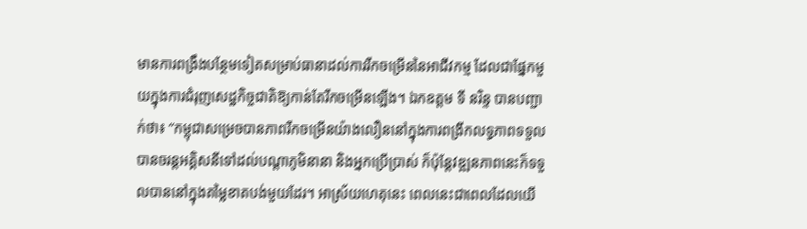មានការពង្រឹងបន្ថែមទៀតសម្រាប់ធានាដល់ការរីកចម្រើននៃអាជីវកម្ម ដែលជាផ្នែកមួយក្នុងការជំរុញសេដ្ឋកិច្ចជាតិឱ្យកាន់តែរីកចម្រើនឡើង។ ឯកឧត្តម ទី នរិន្ទ បានបញ្ជាក់ថា៖ “កម្ពុជាសម្រេចបានភាពរីកចម្រើនយ៉ាងលឿននៅក្នុងការពង្រីកលទ្ធភាពទទួលបានចរន្តអគ្គិសនីទៅដល់បណ្តាភូមិនានា និងអ្នកប្រើប្រាស់ ក៏ប៉ុន្តែវឌ្ឍនភាពនេះក៏ទទួលបាននៅក្នុងតម្លៃខាតបង់មួយដែរ។ អាស្រ័យហេតុនេះ ពេលនេះជាពេលដែលយើ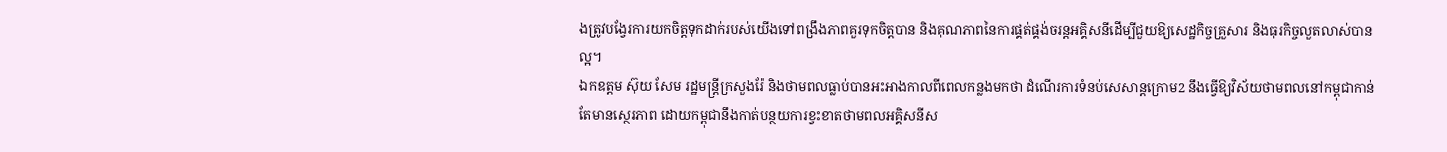ងត្រូវបង្វែរការយកចិត្តទុកដាក់របស់យើងទៅពង្រឹងភាពគួរទុកចិត្តបាន និងគុណភាពនៃការផ្គត់ផ្គង់ចរន្តអគ្គិសនីដើម្បីជួយឱ្យសេដ្ឋកិច្ចគ្រួសារ និងធុរកិច្ចលួតលាស់បានល្អ។
ឯកឧត្តម ស៊ុយ សែម រដ្ឋមន្ត្រីក្រសួងរ៉ែ និងថាមពលធ្លាប់បានអះអាងកាលពីពេលកន្លងមកថា ដំណើរការទំនប់សេសាន្តក្រោម2 នឹងធ្វើឱ្យវិស័យថាមពលនៅកម្ពុជាកាន់តែមានស្ថេរភាព ដោយកម្ពុជានឹងកាត់បន្ថយការខ្វះខាតថាមពលអគ្គិសនីស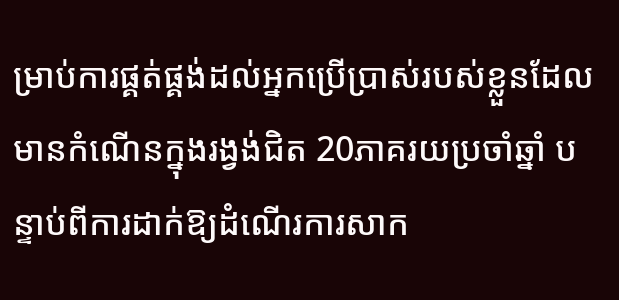ម្រាប់ការផ្គត់ផ្គង់ដល់អ្នកប្រើប្រាស់របស់ខ្លួនដែលមានកំណើនក្នុងរង្វង់ជិត 20ភាគរយប្រចាំឆ្នាំ បន្ទាប់ពីការដាក់ឱ្យដំណើរការសាក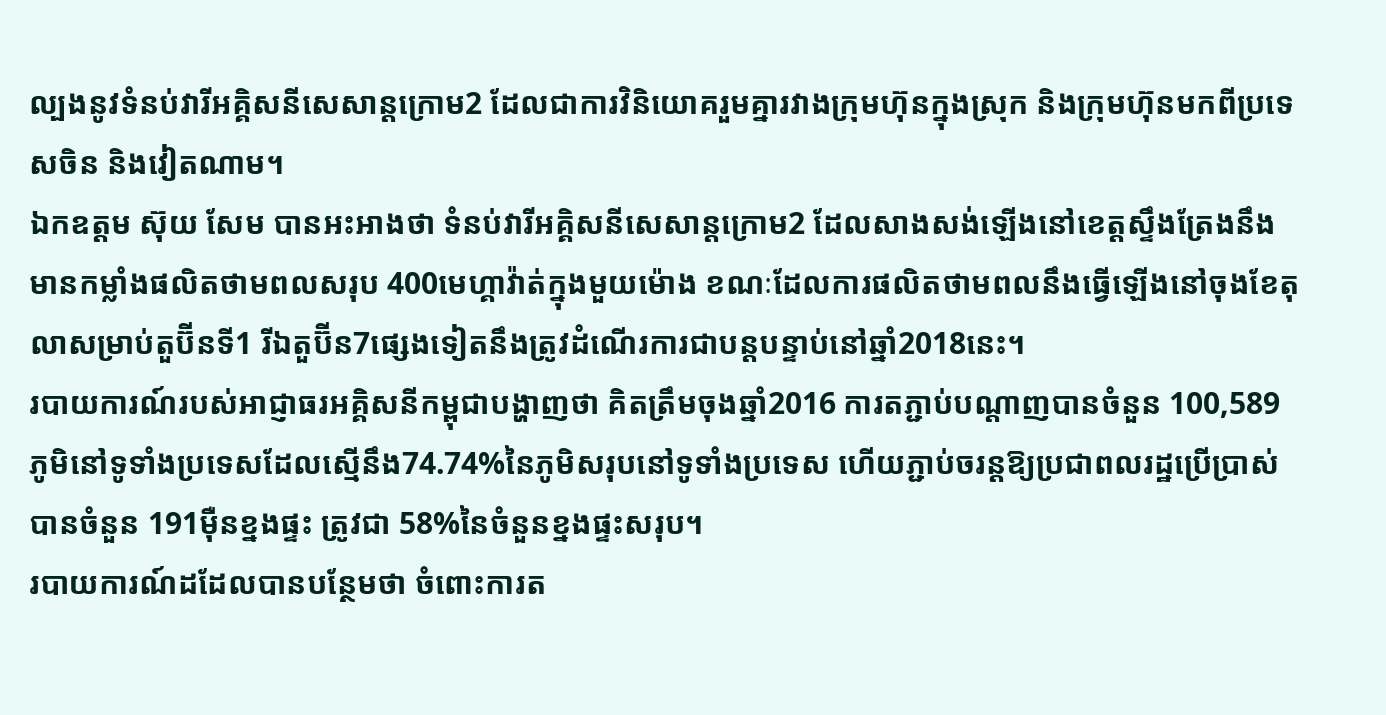ល្បងនូវទំនប់វារីអគ្គិសនីសេសាន្តក្រោម2 ដែលជាការវិនិយោគរួមគ្នារវាងក្រុមហ៊ុនក្នុងស្រុក និងក្រុមហ៊ុនមកពីប្រទេសចិន និងវៀតណាម។
ឯកឧត្តម ស៊ុយ សែម បានអះអាងថា ទំនប់វារីអគ្គិសនីសេសាន្តក្រោម2 ដែលសាងសង់ឡើងនៅខេត្តស្ទឹងត្រែងនឹងមានកម្លាំងផលិតថាមពលសរុប 400មេហ្គាវ៉ាត់ក្នុងមួយម៉ោង ខណៈដែលការផលិតថាមពលនឹងធ្វើឡើងនៅចុងខែតុលាសម្រាប់តួប៊ីនទី1 រីឯតួប៊ីន7ផ្សេងទៀតនឹងត្រូវដំណើរការជាបន្តបន្ទាប់នៅឆ្នាំ2018នេះ។
របាយការណ៍របស់អាជ្ញាធរអគ្គិសនីកម្ពុជាបង្ហាញថា គិតត្រឹមចុងឆ្នាំ2016 ការតភ្ជាប់បណ្តាញបានចំនួន 100,589ភូមិនៅទូទាំងប្រទេសដែលស្មើនឹង74.74%នៃភូមិសរុបនៅទូទាំងប្រទេស ហើយភ្ជាប់ចរន្តឱ្យប្រជាពលរដ្ឋប្រើប្រាស់បានចំនួន 191ម៉ឺនខ្នងផ្ទះ ត្រូវជា 58%នៃចំនួនខ្នងផ្ទះសរុប។
របាយការណ៍ដដែលបានបន្ថែមថា ចំពោះការត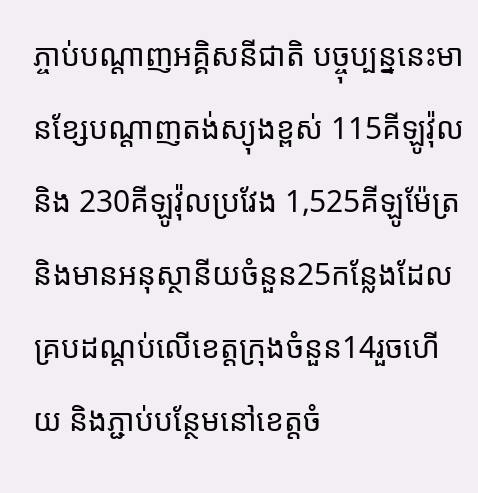ភ្ចាប់បណ្តាញអគ្គិសនីជាតិ បច្ចុប្បន្ននេះមានខ្សែបណ្តាញតង់ស្យុងខ្ពស់ 115គីឡូវ៉ុល និង 230គីឡូវ៉ុលប្រវែង 1,525គីឡូម៉ែត្រ និងមានអនុស្ថានីយចំនួន25កន្លែងដែលគ្របដណ្តប់លើខេត្តក្រុងចំនួន14រួចហើយ និងភ្ជាប់បន្ថែមនៅខេត្តចំ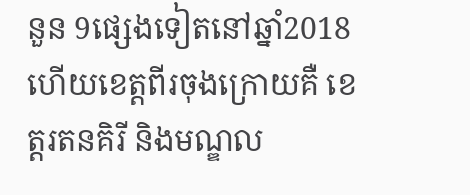នួន 9ផ្សេងទៀតនៅឆ្នាំ2018 ហើយខេត្តពីរចុងក្រោយគឺ ខេត្តរតនគិរី និងមណ្ឌល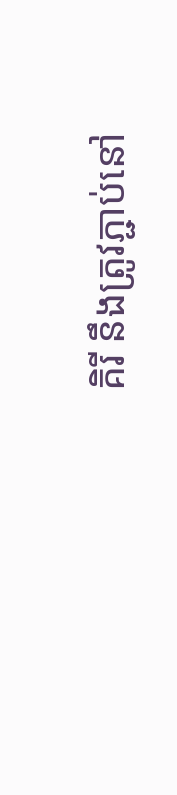គិរី នឹងត្រូវភ្ជាប់នៅ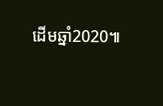ដើមឆ្នាំ2020៕